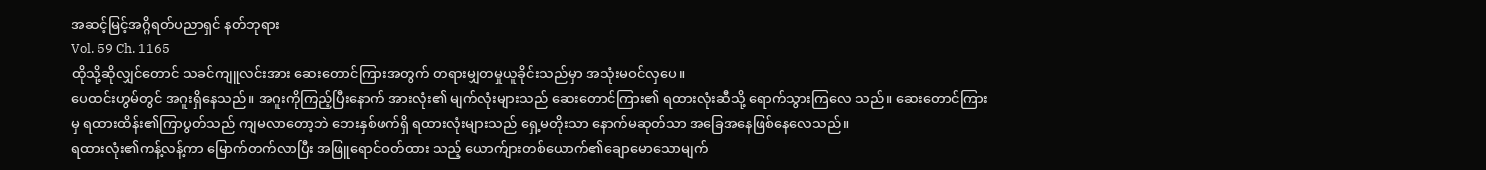အဆင့်မြင့်အဂ္ဂိရတ်ပညာရှင် နတ်ဘုရား
Vol. 59 Ch. 1165
ထိုသို့ဆိုလျှင်တောင် သခင်ကျူလင်းအား ဆေးတောင်ကြားအတွက် တရားမျှတမှုယူခိုင်းသည်မှာ အသုံးမဝင်လှပေ။
ပေထင်းဟွမ်တွင် အဂူးရှိနေသည်။ အဂူးကိုကြည့်ပြီးနောက် အားလုံး၏ မျက်လုံးများသည် ဆေးတောင်ကြား၏ ရထားလုံးဆီသို့ ရောက်သွားကြလေ သည်။ ဆေးတောင်ကြားမှ ရထားထိန်း၏ကြာပွတ်သည် ကျမလာတော့ဘဲ ဘေးနှစ်ဖက်ရှိ ရထားလုံးများသည် ရှေ့မတိုးသာ နောက်မဆုတ်သာ အခြေအနေဖြစ်နေလေသည်။
ရထားလုံး၏ကန့်လန့်ကာ မြောက်တက်လာပြီး အဖြူရောင်ဝတ်ထား သည့် ယောက်ျားတစ်ယောက်၏ချောမောသောမျက်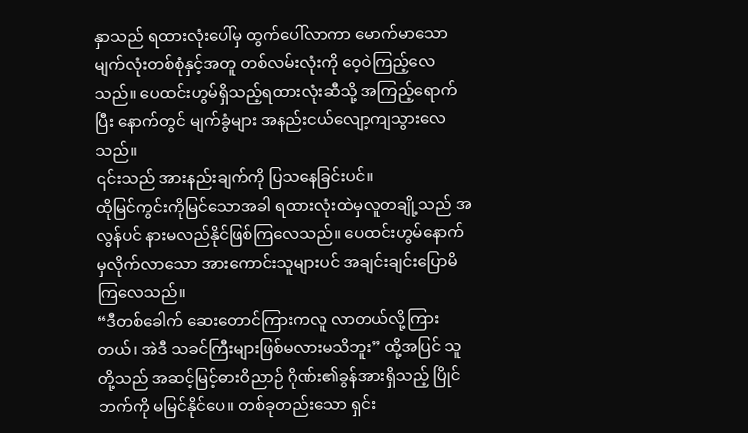နှာသည် ရထားလုံးပေါ်မှ ထွက်ပေါ်လာကာ မောက်မာသောမျက်လုံးတစ်စုံနှင့်အတူ တစ်လမ်းလုံးကို ဝေ့ဝဲကြည့်လေသည်။ ပေထင်းဟွမ်ရှိသည့်ရထားလုံးဆီသို့ အကြည့်ရောက်ပြီး နောက်တွင် မျက်ခွံများ အနည်းငယ်လျော့ကျသွားလေသည်။
၎င်းသည် အားနည်းချက်ကို ပြသနေခြင်းပင်။
ထိုမြင်ကွင်းကိုမြင်သောအခါ ရထားလုံးထဲမှလူတချို့သည် အလွန်ပင် နားမလည်နိုင်ဖြစ်ကြလေသည်။ ပေထင်းဟွမ်နောက်မှလိုက်လာသော အားကောင်းသူများပင် အချင်းချင်းပြောမိကြလေသည်။
“ဒီတစ်ခေါက် ဆေးတောင်ကြားကလူ လာတယ်လို့ကြားတယ်၊ အဲဒီ သခင်ကြီးများဖြစ်မလားမသိဘူး” ထို့အပြင် သူတို့သည် အဆင့်မြင့်ဓားဝိညာဉ် ဂိုဏ်း၏ခွန်အားရှိသည့် ပြိုင်ဘက်ကို မမြင်နိုင်ပေ။ တစ်ခုတည်းသော ရှင်း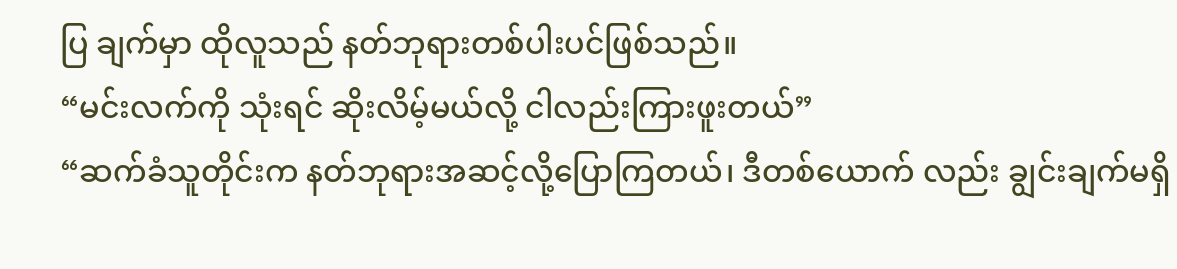ပြ ချက်မှာ ထိုလူသည် နတ်ဘုရားတစ်ပါးပင်ဖြစ်သည်။
“မင်းလက်ကို သုံးရင် ဆိုးလိမ့်မယ်လို့ ငါလည်းကြားဖူးတယ်”
“ဆက်ခံသူတိုင်းက နတ်ဘုရားအဆင့်လို့ပြောကြတယ်၊ ဒီတစ်ယောက် လည်း ချွင်းချက်မရှိ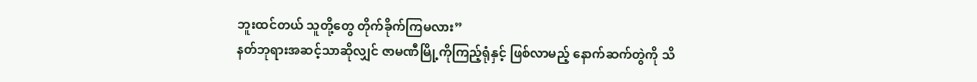ဘူးထင်တယ် သူတို့တွေ တိုက်ခိုက်ကြမလား”
နတ်ဘုရားအဆင့်သာဆိုလျှင် ဇာမဏီမြို့ကိုကြည့်ရုံနှင့် ဖြစ်လာမည့် နောက်ဆက်တွဲကို သိ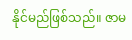နိုင်မည်ဖြစ်သည်။ ဇာမ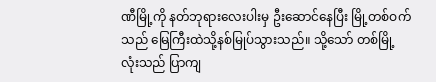ဏီမြို့ကို နတ်ဘုရားလေးပါးမှ ဦးဆောင်နေပြီး မြို့တစ်ဝက်သည် မြေကြီးထဲသို့နစ်မြုပ်သွားသည်။ သို့သော် တစ်မြို့လုံးသည် ပြာကျ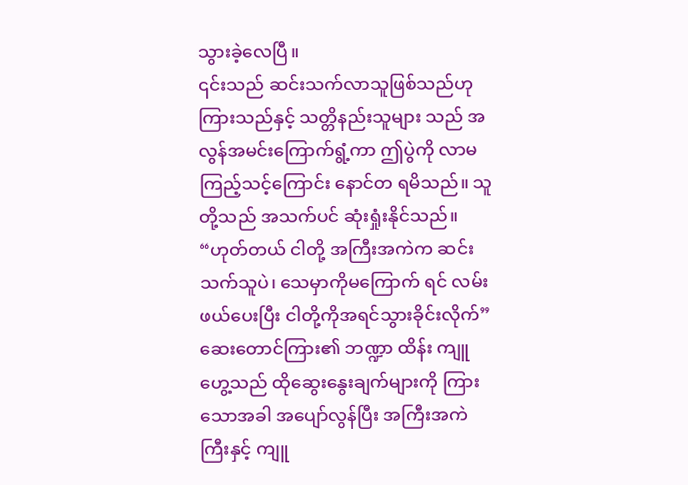သွားခဲ့လေပြီ။
၎င်းသည် ဆင်းသက်လာသူဖြစ်သည်ဟုကြားသည်နှင့် သတ္တိနည်းသူများ သည် အလွန်အမင်းကြောက်ရွံ့ကာ ဤပွဲကို လာမကြည့်သင့်ကြောင်း နောင်တ ရမိသည်။ သူတို့သည် အသက်ပင် ဆုံးရှုံးနိုင်သည်။
“ဟုတ်တယ် ငါတို့ အကြီးအကဲက ဆင်းသက်သူပဲ၊ သေမှာကိုမကြောက် ရင် လမ်းဖယ်ပေးပြီး ငါတို့ကိုအရင်သွားခိုင်းလိုက်” ဆေးတောင်ကြား၏ ဘဏ္ဍာ ထိန်း ကျူဟွေ့သည် ထိုဆွေးနွေးချက်များကို ကြားသောအခါ အပျော်လွန်ပြီး အကြီးအကဲကြီးနှင့် ကျူ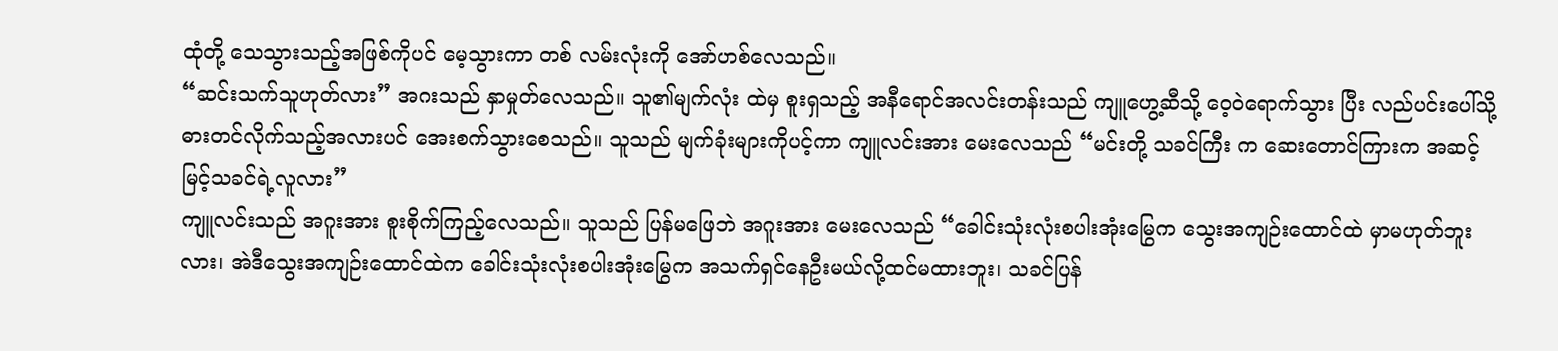ထုံတို့ သေသွားသည့်အဖြစ်ကိုပင် မေ့သွားကာ တစ် လမ်းလုံးကို အော်ဟစ်လေသည်။
“ဆင်းသက်သူဟုတ်လား” အဂးသည် နှာမှုတ်လေသည်။ သူ၏မျက်လုံး ထဲမှ စူးရှသည့် အနီရောင်အလင်းတန်းသည် ကျူဟွေ့ဆီသို့ ဝေ့ဝဲရောက်သွား ပြီး လည်ပင်းပေါ်သို့ ဓားတင်လိုက်သည့်အလားပင် အေးစက်သွားစေသည်။ သူသည် မျက်ခုံးများကိုပင့်ကာ ကျူလင်းအား မေးလေသည် “မင်းတို့ သခင်ကြီး က ဆေးတောင်ကြားက အဆင့်မြင့်သခင်ရဲ့လူလား”
ကျူလင်းသည် အဂူးအား စူးစိုက်ကြည့်လေသည်။ သူသည် ပြန်မဖြေဘဲ အဂူးအား မေးလေသည် “ခေါင်းသုံးလုံးစပါးအုံးမြွေက သွေးအကျဉ်းထောင်ထဲ မှာမဟုတ်ဘူးလား၊ အဲဒီသွေးအကျဉ်းထောင်ထဲက ခေါင်းသုံးလုံးစပါးအုံးမြွေက အသက်ရှင်နေဦးမယ်လို့ထင်မထားဘူး၊ သခင်ပြန်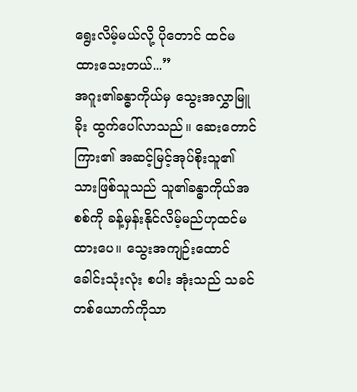ရွေးလိမ့်မယ်လို့ ပိုတောင် ထင်မထားသေးတယ်...”
အဂူး၏ခန္ဓာကိုယ်မှ သွေးအလွှာမြူခိုး ထွက်ပေါ်လာသည်။ ဆေးတောင် ကြား၏ အဆင့်မြင့်အုပ်စိုးသူ၏သားဖြစ်သူသည် သူ၏ခန္ဓာကိုယ်အစစ်ကို ခန့်မှန်းနိုင်လိမ့်မည်ဟုထင်မထားပေ။ သွေးအကျဉ်းထောင် ခေါင်းသုံးလုံး စပါး အုံးသည် သခင်တစ်ယောက်ကိုသာ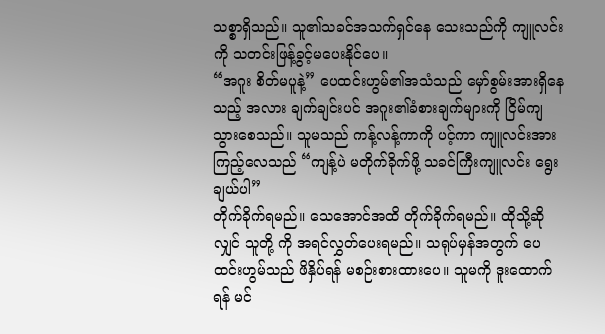သစ္စာရှိသည်။ သူ၏သခင်အသက်ရှင်နေ သေးသည်ကို ကျူလင်းကို သတင်းဖြန့်ခွင့်မပေးနိုင်ပေ။
“အဂူး စိတ်မပူနဲ့” ပေထင်းဟွမ်၏အသံသည် မှော်စွမ်းအားရှိနေသည့် အလား ချက်ချင်းပင် အဂူး၏ခံစားချက်များကို ငြိမ်ကျသွားစေသည်။ သူမသည် ကန့်လန့်ကာကို ပင့်ကာ ကျူလင်းအား ကြည့်လေသည် “ကျန့်ပဲ မတိုက်ခိုက်ဖို့ သခင်ကြီးကျူလင်း ရွေးချယ်ပါ”
တိုက်ခိုက်ရမည်။ သေအောင်အထိ တိုက်ခိုက်ရမည်။ ထိုသို့ဆိုလျှင် သူတို့ ကို အရင်လွှတ်ပေးရမည်။ သရုပ်မှန်အတွက် ပေထင်းဟွမ်သည် ဖိနှိပ်ရန် မစဉ်းစားထားပေ။ သူမကို ဒူးထောက်ရန် မင်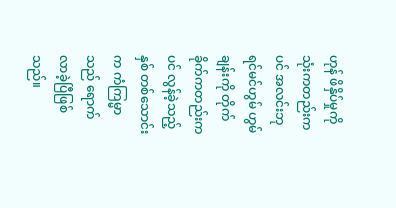ဟုန် ဖိနှိပ်မှုကို သုံးကတည်းကပင် အလင်းဘုရင်မင်ဟွမ် ဟွမ်ချန်းကို တိုက်ခိုက်ကတည်းကပင် လွန်ခဲ့သည့် နှစ် တစ်သောင်းက ကံကြမ္မာသည် ရောက်လာခဲ့ပြီဖြစ်သည်။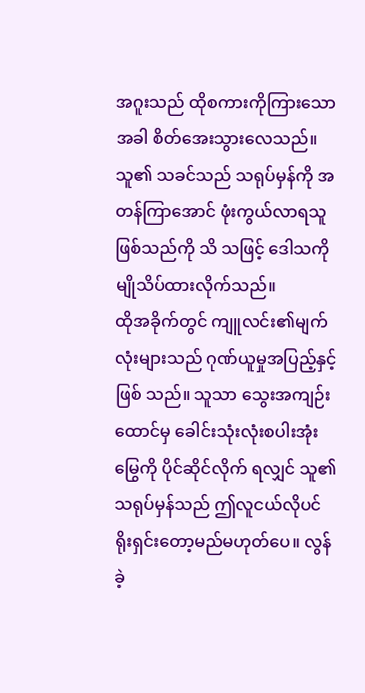အဂူးသည် ထိုစကားကိုကြားသောအခါ စိတ်အေးသွားလေသည်။ သူ၏ သခင်သည် သရုပ်မှန်ကို အတန်ကြာအောင် ဖုံးကွယ်လာရသူဖြစ်သည်ကို သိ သဖြင့် ဒေါသကို မျိုသိပ်ထားလိုက်သည်။
ထိုအခိုက်တွင် ကျူလင်း၏မျက်လုံးများသည် ဂုဏ်ယူမှုအပြည့်နှင့်ဖြစ် သည်။ သူသာ သွေးအကျဉ်းထောင်မှ ခေါင်းသုံးလုံးစပါးအုံးမြွေကို ပိုင်ဆိုင်လိုက် ရလျှင် သူ၏သရုပ်မှန်သည် ဤလူငယ်လိုပင် ရိုးရှင်းတော့မည်မဟုတ်ပေ။ လွန် ခဲ့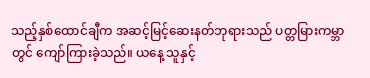သည့်နှစ်ထောင်ချီက အဆင့်မြင့်ဆေးနတ်ဘုရားသည် ပတ္တမြားကမ္ဘာတွင် ကျော်ကြားခဲ့သည်။ ယနေ့ သူနှင့်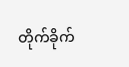တိုက်ခိုက်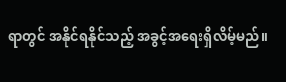ရာတွင် အနိုင်ရနိုင်သည့် အခွင့်အရေးရှိလိမ့်မည်။